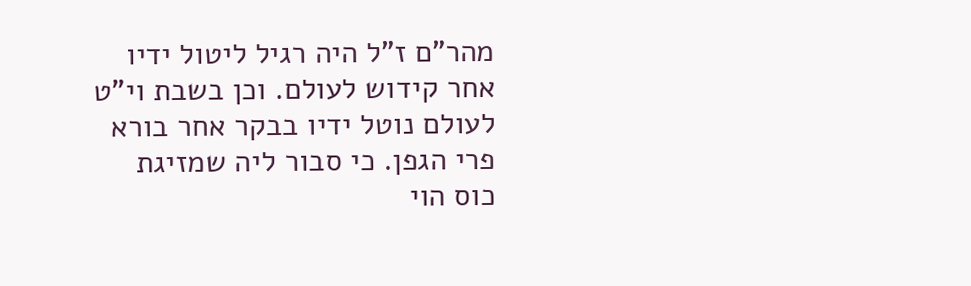מהר"ם ז"ל היה רגיל ליטול ידיו אחר קידוש לעולם. וכן בשבת וי"ט לעולם נוטל ידיו בבקר אחר בורא פרי הגפן. כי סבור ליה שמזיגת כוס הוי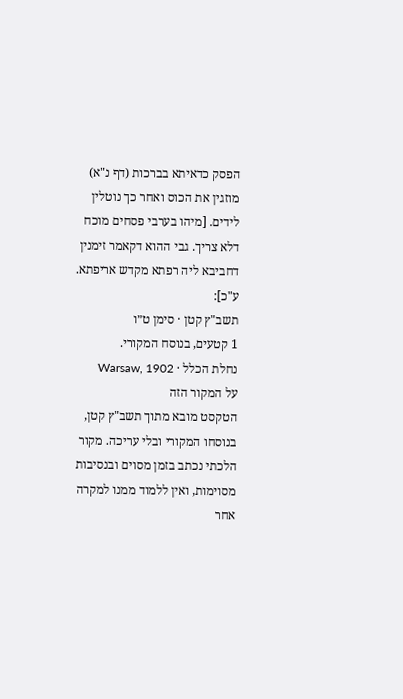הפסק כדאיתא בברכות (דף נ"א) מוזגין את הכוס ואחר כך נוטלין לידים. [מיהו בערבי פסחים מוכח דלא צריך. גבי ההוא דקאמר זימנין דחביבא ליה רפתא מקדש אריפתא. ע"כ]:
תשב"ץ קטן · סימן ט״ו
1 קטעים, בנוסח המקורי.
נחלת הכלל · Warsaw, 1902
על המקור הזה
הטקסט מובא מתוך תשב"ץ קטן, בנוסחו המקורי ובלי עריכה. מקור הלכתי נכתב בזמן מסוים ובנסיבות מסוימות, ואין ללמוד ממנו למקרה אחר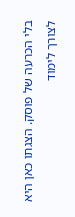בלי הכרעה של פוסק. הצגתו כאן היא לצורך לימוד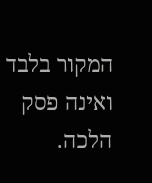המקור בלבד ואינה פסק הלכה.